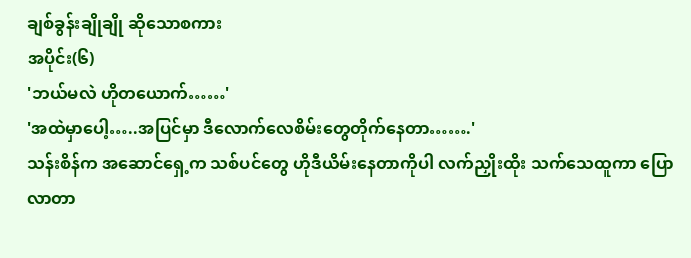ချစ်ခွန်းချိုချို ဆိုသောစကား
အပိုင်း(၆)
'ဘယ်မလဲ ဟိုတယောက်……'
'အထဲမှာပေါ့…..အပြင်မှာ ဒီလောက်လေစိမ်းတွေတိုက်နေတာ…….'
သန်းစိန်က အဆောင်ရှေ့က သစ်ပင်တွေ ဟိုဒီယိမ်းနေတာကိုပါ လက်ညှိုးထိုး သက်သေထူကာ ပြောလာတာ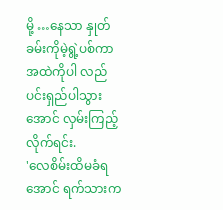မို့ …နေသာ နှုတ်ခမ်းကိုမဲ့ရွဲ့ပစ်ကာ အထဲကိုပါ လည်ပင်းရှည်ပါသွားအောင် လှမ်းကြည့်လိုက်ရင်း.
'လေစိမ်းထိမခံရအောင် ရက်သားက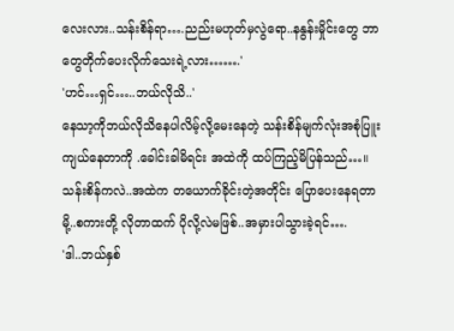လေးလား..သန်းစိန်ရာ….ညည်းမဟုတ်မှလွဲရော..နနွန်းမှိုင်းတွေ ဘာတွေတိုက်ပေးလိုက်သေးရဲ့လား…….'
'ဟင်…ရှင်…..ဘယ်လိုသိ..'
နေသာ့ကိုဘယ်လိုသိနေပါလိမ့်လို့မေးနေတဲ့ သန်းစိန်မျက်လုံးအစုံပြူးကျယ်နေတာကို .ခေါင်းခါမိရင်း အထဲကို ထပ်ကြည့်မိပြန်သည်…။သန်းစိန်ကလဲ..အထဲက တယောက်ခိုင်းတဲ့အတိုင်း ပြောပေးနေရတာမို့..စကားတို့ လိုတာထက် ပိုလို့လဲမဖြစ်..အမှားပါသွားခဲ့ရင်….
'ဒါ..ဘယ်နှစ်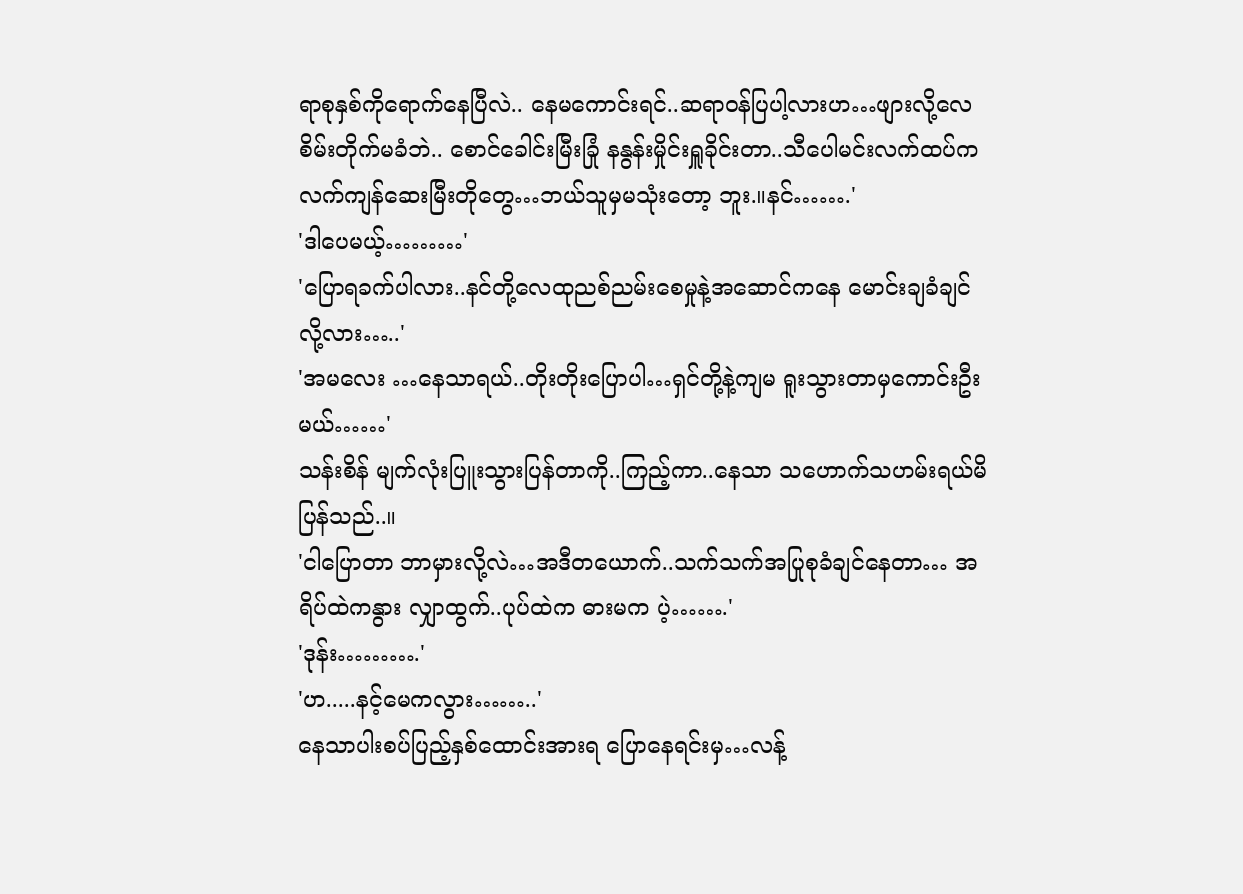ရာစုနှစ်ကိုရောက်နေပြီလဲ.. နေမကောင်းရင်..ဆရာဝန်ပြပါ့လားဟ…ဖျားလို့လေစိမ်းတိုက်မခံဘဲ.. စောင်ခေါင်းမြီးခြုံ နနွန်းမှိုင်းရှူခိုင်းတာ..သီပေါမင်းလက်ထပ်က လက်ကျန်ဆေးမြီးတိုတွေ…ဘယ်သူမှမသုံးတော့ ဘူး.။နင်…….'
'ဒါပေမယ့်………'
'ပြောရခက်ပါလား..နင်တို့လေထုညစ်ညမ်းစေမှုနဲ့အဆောင်ကနေ မောင်းချခံချင်လို့လား…..'
'အမလေး …နေသာရယ်..တိုးတိုးပြောပါ…ရှင်တို့နဲ့ကျမ ရူးသွားတာမှကောင်းဦးမယ်……'
သန်းစိန် မျက်လုံးပြူးသွားပြန်တာကို..ကြည့်ကာ..နေသာ သဟောက်သဟမ်းရယ်မိပြန်သည်..။
'ငါပြောတာ ဘာမှားလို့လဲ…အဒီတယောက်..သက်သက်အပြုစုခံချင်နေတာ… အရိပ်ထဲကနွား လျှာထွက်..ပုပ်ထဲက ဓားမက ပဲ့…….'
'ဒုန်း……….'
'ဟ.....နင့်မေကလွား……..'
နေသာပါးစပ်ပြည့်နှစ်ထောင်းအားရ ပြောနေရင်းမှ…လန့်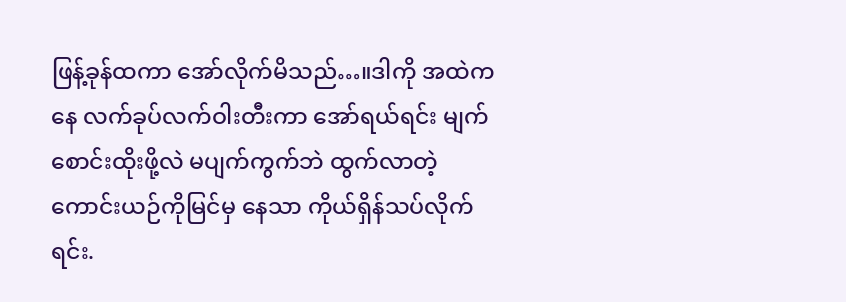ဖြန့်ခုန်ထကာ အော်လိုက်မိသည်…။ဒါကို အထဲကနေ လက်ခုပ်လက်ဝါးတီးကာ အော်ရယ်ရင်း မျက်စောင်းထိုးဖို့လဲ မပျက်ကွက်ဘဲ ထွက်လာတဲ့ ကောင်းယဉ်ကိုမြင်မှ နေသာ ကိုယ်ရှိန်သပ်လိုက်ရင်း.